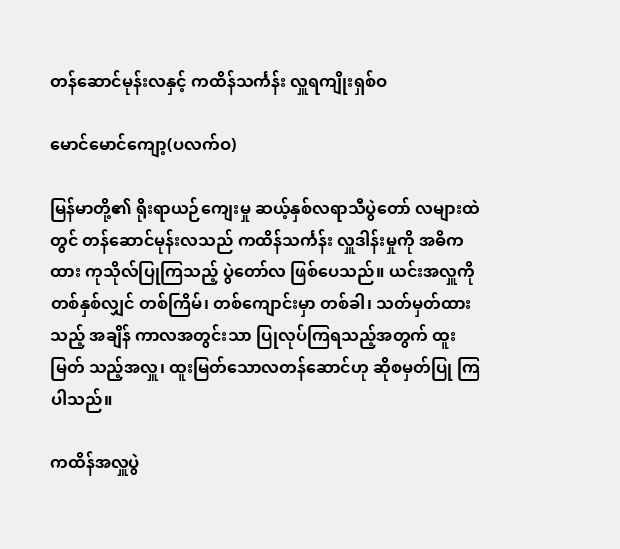တန်ဆောင်မုန်းလနှင့် ကထိန်သင်္ကန်း လှူရကျိုးရှစ်ဝ

မောင်မောင်ကျော့(ပလက်ဝ)

မြန်မာတို့၏ ရိုးရာယဉ်ကျေးမှု ဆယ့်နှစ်လရာသီပွဲတော် လများထဲတွင် တန်ဆောင်မုန်းလသည် ကထိန်သင်္ကန်း လှူဒါန်းမှုကို အဓိကထား ကုသိုလ်ပြုကြသည့် ပွဲတော်လ ဖြစ်ပေသည်။ ယင်းအလှူကို တစ်နှစ်လျှင် တစ်ကြိမ်၊ တစ်ကျောင်းမှာ တစ်ခါ၊ သတ်မှတ်ထားသည့် အချိန် ကာလအတွင်းသာ ပြုလုပ်ကြရသည့်အတွက် ထူးမြတ် သည့်အလှူ၊ ထူးမြတ်သောလတန်ဆောင်ဟု ဆိုစမှတ်ပြု ကြပါသည်။

ကထိန်အလှူပွဲ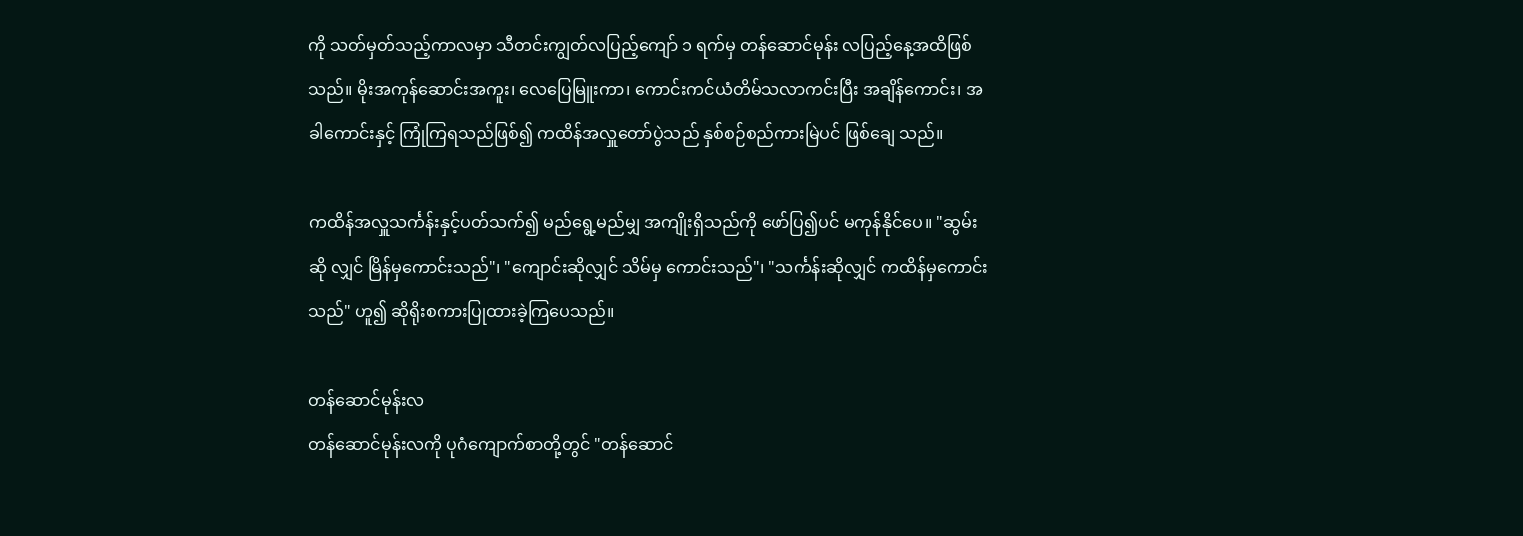ကို သတ်မှတ်သည့်ကာလမှာ သီတင်းကျွတ်လပြည့်ကျော် ၁ ရက်မှ တန်ဆောင်မုန်း လပြည့်နေ့အထိဖြစ်သည်။ မိုးအကုန်ဆောင်းအကူး၊ လေပြေမြူးကာ၊ ကောင်းကင်ယံတိမ်သလာကင်းပြီး အချိန်ကောင်း၊ အခါကောင်းနှင့် ကြုံကြရသည်ဖြစ်၍ ကထိန်အလှူတော်ပွဲသည် နှစ်စဉ်စည်ကားမြဲပင် ဖြစ်ချေ သည်။

ကထိန်အလှူသင်္ကန်းနှင့်ပတ်သက်၍ မည်ရွေ့မည်မျှ အကျိုးရှိသည်ကို ဖော်ပြ၍ပင် မကုန်နိုင်ပေ။ "ဆွမ်းဆို လျှင် မြိန်မှကောင်းသည်"၊ "ကျောင်းဆိုလျှင် သိမ်မှ ကောင်းသည်"၊ "သင်္ကန်းဆိုလျှင် ကထိန်မှကောင်းသည်" ဟူ၍ ဆိုရိုးစကားပြုထားခဲ့ကြပေသည်။

တန်ဆောင်မုန်းလ
တန်ဆောင်မုန်းလကို ပုဂံကျောက်စာတို့တွင် "တန်ဆောင်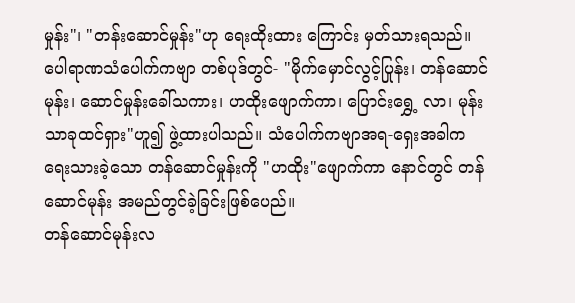မှုန်း"၊ "တန်းဆောင်မှုန်း"ဟု ရေးထိုးထား ကြောင်း မှတ်သားရသည်။ ပေါရာဏသံပေါက်ကဗျာ တစ်ပုဒ်တွင်- "မိုက်မှောင်လွင့်ပြုန်း၊ တန်ဆောင်မုန်း၊ ဆောင်မှုန်းခေါ်သကား၊ ဟထိုးဖျောက်ကာ၊ ပြောင်းရွှေ့ လာ၊ မုန်းသာခုထင်ရှား"ဟူ၍ ဖွဲ့ထားပါသည်။ သံပေါက်ကဗျာအရ-ရှေးအခါက ရေးသားခဲ့သော တန်ဆောင်မှုန်းကို "ဟထိုး"ဖျောက်ကာ နောင်တွင် တန်ဆောင်မုန်း အမည်တွင်ခဲ့ခြင်းဖြစ်ပေည်။
တန်ဆောင်မုန်းလ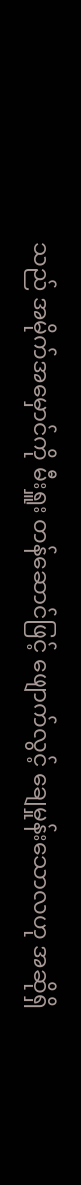သည် အမိုက်အမှောင်ကို မီးရှူး တန်ဆောင်ဖြင့် ဖျောက်လွင့် ချေမှုန်းသောလဟု အဆိုရှိ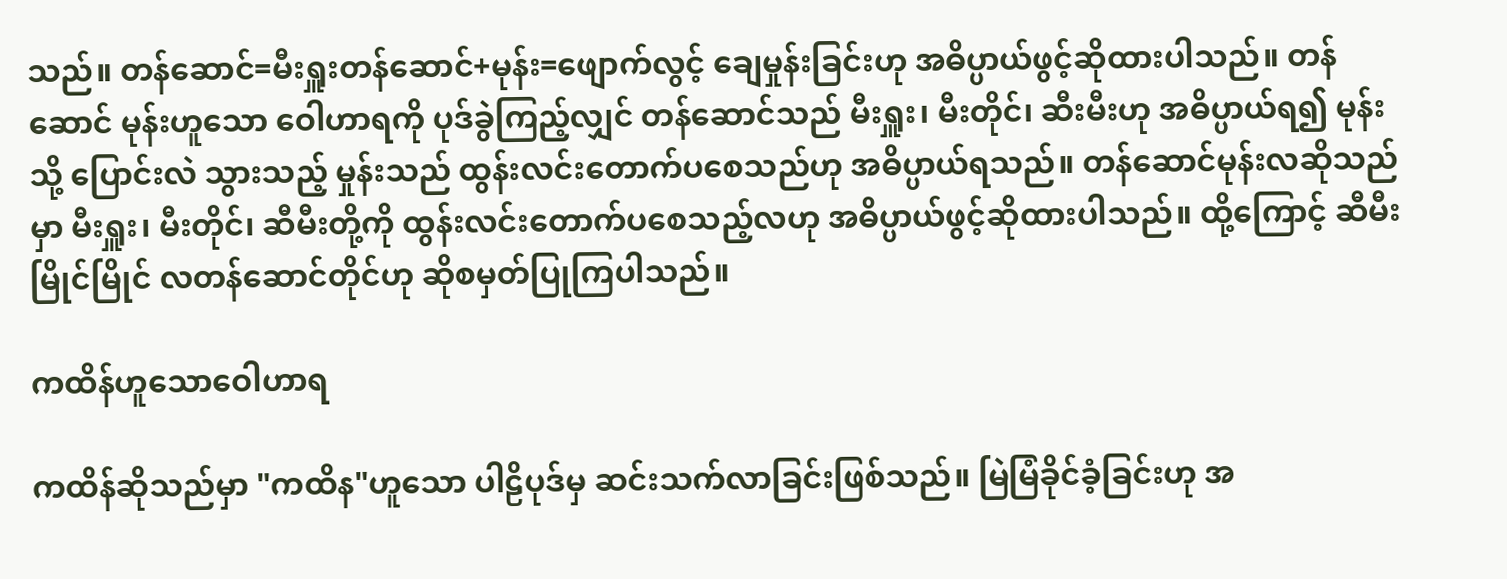သည်။ တန်ဆောင်=မီးရှူးတန်ဆောင်+မုန်း=ဖျောက်လွင့် ချေမှုန်းခြင်းဟု အဓိပ္ပာယ်ဖွင့်ဆိုထားပါသည်။ တန်ဆောင် မုန်းဟူသော ဝေါဟာရကို ပုဒ်ခွဲကြည့်လျှင် တန်ဆောင်သည် မီးရှူး၊ မီးတိုင်၊ ဆီးမီးဟု အဓိပ္ပာယ်ရ၍ မုန်းသို့ ပြောင်းလဲ သွားသည့် မှုန်းသည် ထွန်းလင်းတောက်ပစေသည်ဟု အဓိပ္ပာယ်ရသည်။ တန်ဆောင်မုန်းလဆိုသည်မှာ မီးရှူး၊ မီးတိုင်၊ ဆီမီးတို့ကို ထွန်းလင်းတောက်ပစေသည့်လဟု အဓိပ္ပာယ်ဖွင့်ဆိုထားပါသည်။ ထို့ကြောင့် ဆီမီးမြိုင်မြိုင် လတန်ဆောင်တိုင်ဟု ဆိုစမှတ်ပြုကြပါသည်။

ကထိန်ဟူသောဝေါဟာရ

ကထိန်ဆိုသည်မှာ "ကထိန"ဟူသော ပါဠိပုဒ်မှ ဆင်းသက်လာခြင်းဖြစ်သည်။ မြဲမြံခိုင်ခံ့ခြင်းဟု အ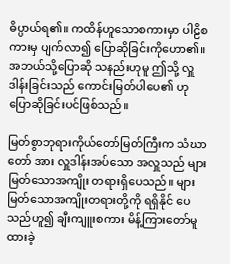ဓိပ္ပာယ်ရ၏။ ကထိန်ဟူသောစကားမှာ ပါဠိစကားမှ ပျက်လာ၍ ပြောဆိုခြင်းကိုဟော၏။ အဘယ်သို့ပြောဆို သနည်းဟုမူ ဤသို့ လှူဒါန်းခြင်းသည် ကောင်းမြတ်ပါပေ၏ ဟု ပြောဆိုခြင်းပင်ဖြစ်သည်။

မြတ်စွာဘုရားကိုယ်တော်မြတ်ကြီးက သံဃာတော် အား လှူဒါန်းအပ်သော အလှူသည် များမြတ်သောအကျိုး တရားရှိပေသည်။ များမြတ်သောအကျိုးတရားတို့ကို ရရှိနိုင် ပေသည်ဟူ၍ ချီးကျူးစကား မိန့်ကြားတော်မူထားခဲ့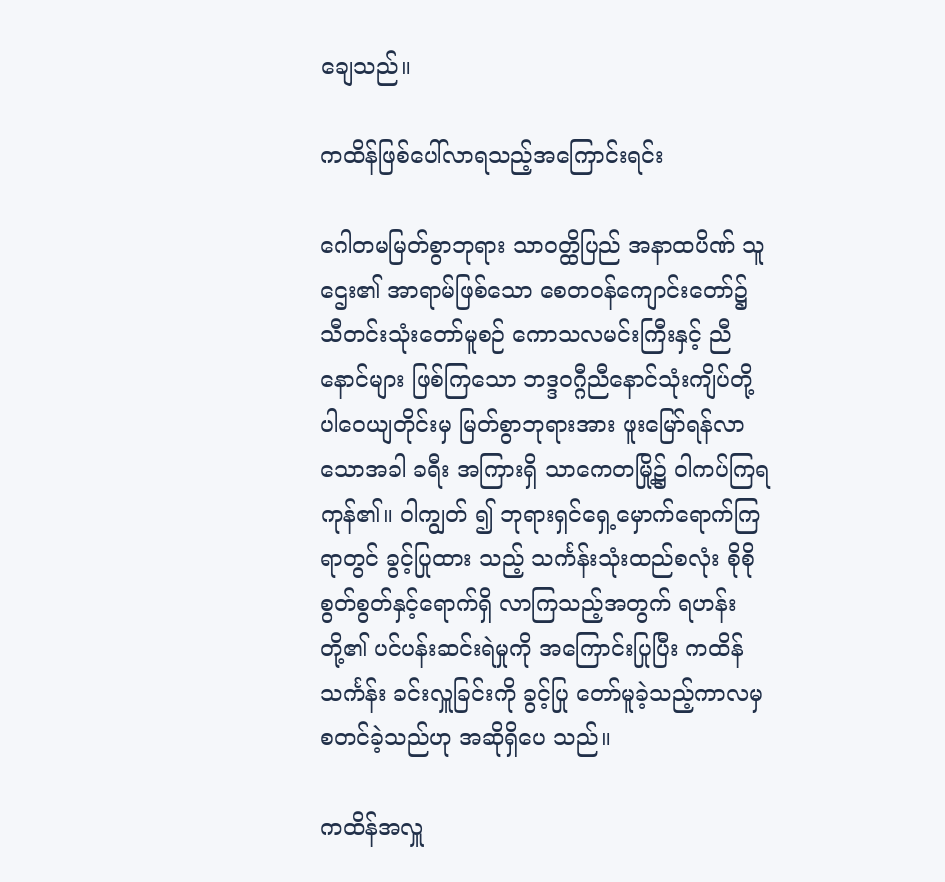ချေသည်။

ကထိန်ဖြစ်ပေါ်လာရသည့်အကြောင်းရင်း

ဂေါတမမြတ်စွာဘုရား သာဝတ္ထိပြည် အနာထပိဏ် သူဌေး၏ အာရာမ်ဖြစ်သော စေတဝန်ကျောင်းတော်၌ သီတင်းသုံးတော်မူစဉ် ကောသလမင်းကြီးနှင့် ညီနောင်များ ဖြစ်ကြသော ဘဒ္ဒဝဂ္ဂီညီနောင်သုံးကျိပ်တို့ ပါဝေယျတိုင်းမှ မြတ်စွာဘုရားအား ဖူးမြော်ရန်လာသောအခါ ခရီး အကြားရှိ သာကေတမြို့၌ ဝါကပ်ကြရကုန်၏။ ဝါကျွတ် ၍ ဘုရားရှင်ရှေ့မှောက်ရောက်ကြရာတွင် ခွင့်ပြုထား သည့် သင်္ကန်းသုံးထည်စလုံး စိုစိုစွတ်စွတ်နှင့်ရောက်ရှိ လာကြသည့်အတွက် ရဟန်းတို့၏ ပင်ပန်းဆင်းရဲမှုကို အကြောင်းပြုပြီး ကထိန်သင်္ကန်း ခင်းလှူခြင်းကို ခွင့်ပြု တော်မူခဲ့သည့်ကာလမှ စတင်ခဲ့သည်ဟု အဆိုရှိပေ သည်။

ကထိန်အလှူ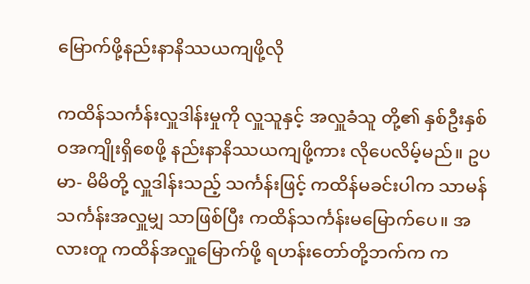မြောက်ဖို့နည်းနာနိဿယကျဖို့လို

ကထိန်သင်္ကန်းလှူဒါန်းမှုကို လှူသူနှင့် အလှူခံသူ တို့၏ နှစ်ဦးနှစ်ဝအကျိုးရှိစေဖို့ နည်းနာနိဿယကျဖို့ကား လိုပေလိမ့်မည်။ ဥပမာ- မိမိတို့ လှူဒါန်းသည့် သင်္ကန်းဖြင့် ကထိန်မခင်းပါက သာမန်သင်္ကန်းအလှူမျှ သာဖြစ်ပြီး ကထိန်သင်္ကန်းမမြောက်ပေ။ အလားတူ ကထိန်အလှူမြောက်ဖို့ ရဟန်းတော်တို့ဘက်က က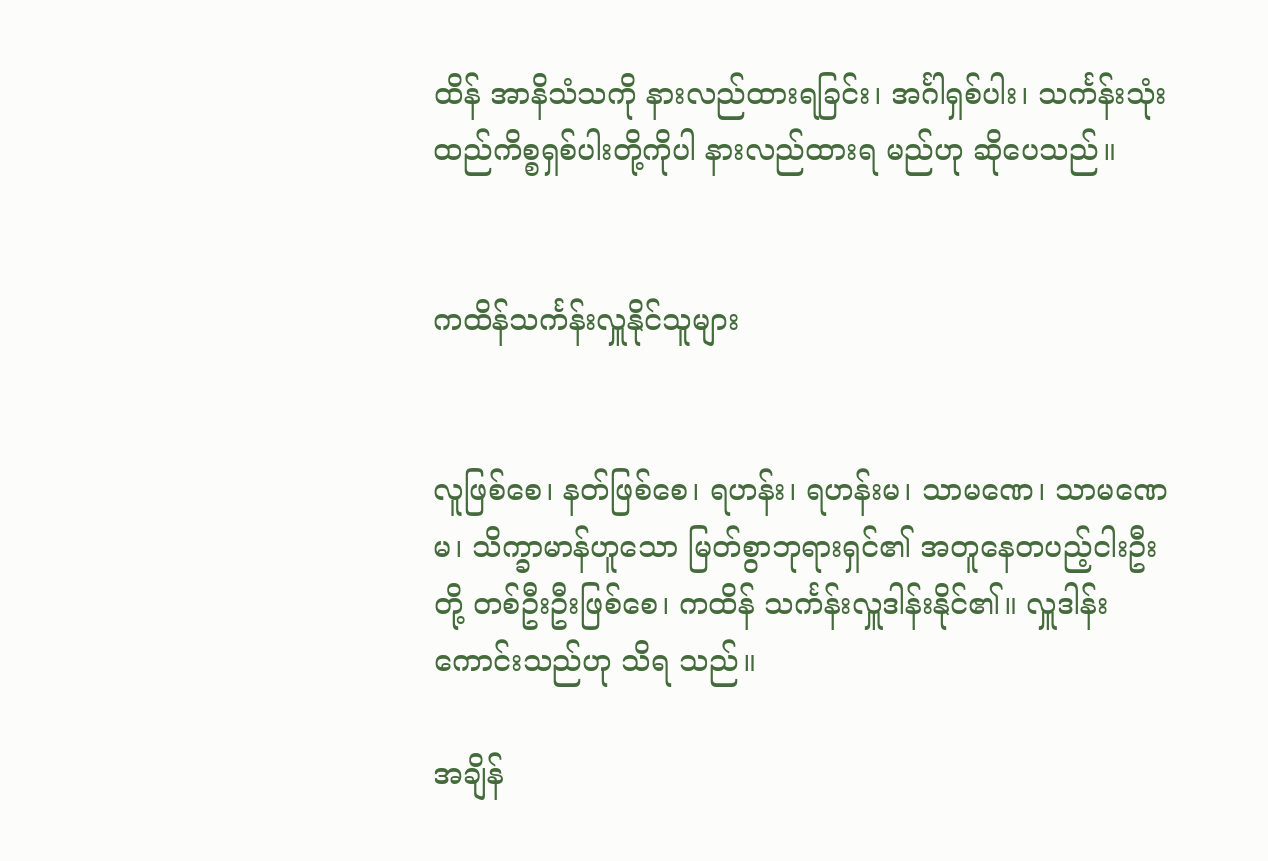ထိန် အာနိသံသကို နားလည်ထားရခြင်း၊ အင်္ဂါရှစ်ပါး၊ သင်္ကန်းသုံးထည်ကိစ္စရှစ်ပါးတို့ကိုပါ နားလည်ထားရ မည်ဟု ဆိုပေသည်။


ကထိန်သင်္ကန်းလှူနိုင်သူများ


လူဖြစ်စေ၊ နတ်ဖြစ်စေ၊ ရဟန်း၊ ရဟန်းမ၊ သာမဏေ၊ သာမဏေမ၊ သိက္ခာမာန်ဟူသော မြတ်စွာဘုရားရှင်၏ အတူနေတပည့်ငါးဦးတို့ တစ်ဦးဦးဖြစ်စေ၊ ကထိန် သင်္ကန်းလှူဒါန်းနိုင်၏။ လှူဒါန်းကောင်းသည်ဟု သိရ သည်။

အချိန်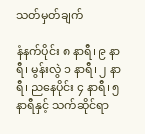သတ်မှတ်ချက်

နံနက်ပိုင်း ၈ နာရီ၊ ၉ နာရီ၊ မွန်းလွဲ ၁ နာရီ၊ ၂ နာရီ၊ ညနေပိုင်း ၄ နာရီ၊ ၅ နာရီနှင့် သက်ဆိုင်ရာ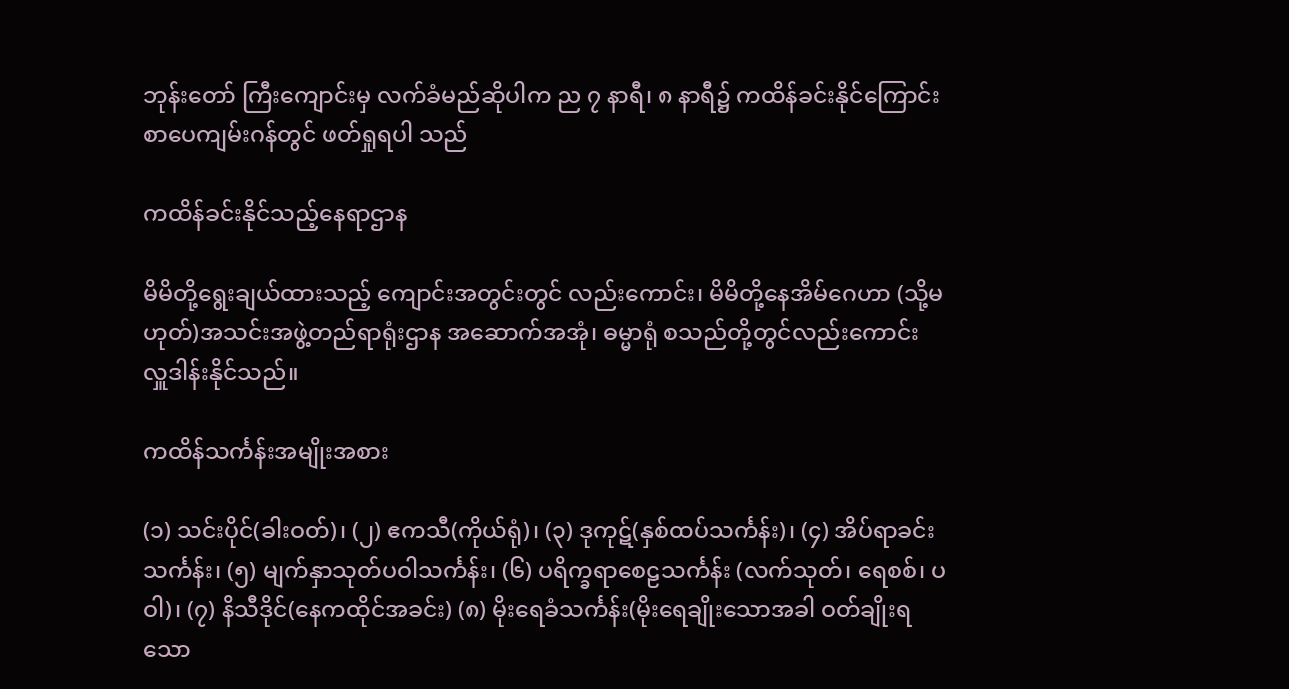ဘုန်းတော် ကြီးကျောင်းမှ လက်ခံမည်ဆိုပါက ည ၇ နာရီ၊ ၈ နာရီ၌ ကထိန်ခင်းနိုင်ကြောင်း စာပေကျမ်းဂန်တွင် ဖတ်ရှုရပါ သည်

ကထိန်ခင်းနိုင်သည့်နေရာဌာန

မိမိတို့ရွေးချယ်ထားသည့် ကျောင်းအတွင်းတွင် လည်းကောင်း၊ မိမိတို့နေအိမ်ဂေဟာ (သို့မဟုတ်)အသင်းအဖွဲ့တည်ရာရုံးဌာန အဆောက်အအုံ၊ ဓမ္မာရုံ စသည်တို့တွင်လည်းကောင်း လှူဒါန်းနိုင်သည်။

ကထိန်သင်္ကန်းအမျိုးအစား

(၁) သင်းပိုင်(ခါးဝတ်)၊ (၂) ဧကသီ(ကိုယ်ရုံ)၊ (၃) ဒုကုဋ်(နှစ်ထပ်သင်္ကန်း)၊ (၄) အိပ်ရာခင်းသင်္ကန်း၊ (၅) မျက်နှာသုတ်ပဝါသင်္ကန်း၊ (၆) ပရိက္ခရာစေဠသင်္ကန်း (လက်သုတ်၊ ရေစစ်၊ ပဝါ)၊ (၇) နိသီဒိုင်(နေကထိုင်အခင်း) (၈) မိုးရေခံသင်္ကန်း(မိုးရေချိုးသောအခါ ဝတ်ချိုးရသော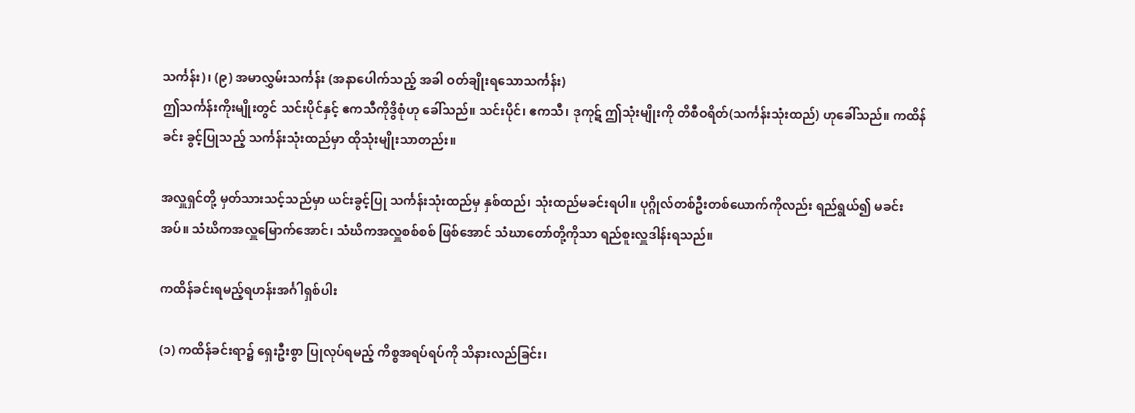သင်္ကန်း)၊ (၉) အမာလွှမ်းသင်္ကန်း (အနာပေါက်သည့် အခါ ဝတ်ချိုးရသောသင်္ကန်း)
ဤသင်္ကန်းကိုးမျိုးတွင် သင်းပိုင်နှင့် ဧကသီကိုဒွိစုံဟု ခေါ်သည်။ သင်းပိုင်၊ ဧကသီ၊ ဒုကုဋ် ဤသုံးမျိုးကို တိစီဝရိတ်(သင်္ကန်းသုံးထည်) ဟုခေါ်သည်။ ကထိန်ခင်း ခွင့်ပြုသည့် သင်္ကန်းသုံးထည်မှာ ထိုသုံးမျိုးသာတည်း။

အလှူရှင်တို့ မှတ်သားသင့်သည်မှာ ယင်းခွင့်ပြု သင်္ကန်းသုံးထည်မှ နှစ်ထည်၊ သုံးထည်မခင်းရပါ။ ပုဂ္ဂိုလ်တစ်ဦးတစ်ယောက်ကိုလည်း ရည်ရွယ်၍ မခင်း အပ်။ သံဃိကအလှူမြောက်အောင်၊ သံဃိကအလှူစစ်စစ် ဖြစ်အောင် သံဃာတော်တို့ကိုသာ ရည်စူးလှူဒါန်းရသည်။

ကထိန်ခင်းရမည့်ရဟန်းအင်္ဂါရှစ်ပါး

(၁) ကထိန်ခင်းရာ၌ ရှေးဦးစွာ ပြုလုပ်ရမည့် ကိစ္စအရပ်ရပ်ကို သိနားလည်ခြင်း၊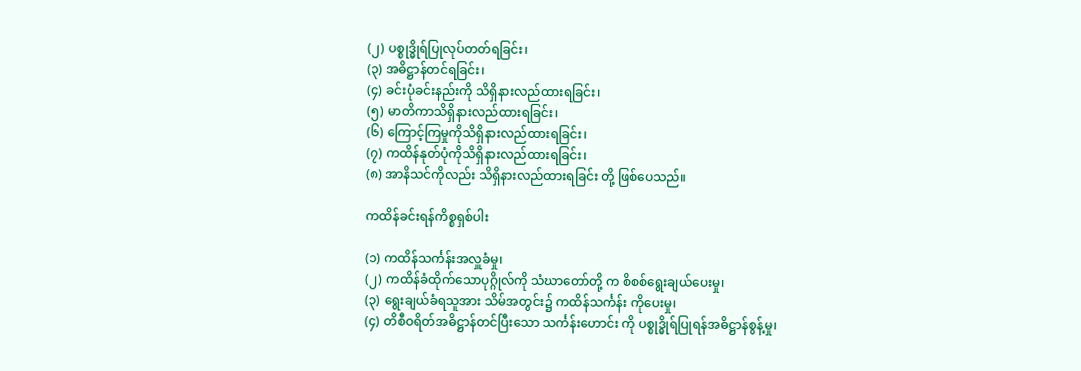(၂) ပစ္စုဒ္ဓိုရ်ပြုလုပ်တတ်ရခြင်း၊
(၃) အဓိဋ္ဌာန်တင်ရခြင်း၊
(၄) ခင်းပုံခင်းနည်းကို သိရှိနားလည်ထားရခြင်း၊
(၅) မာတိကာသိရှိနားလည်ထားရခြင်း၊
(၆) ကြောင့်ကြမှုကိုသိရှိနားလည်ထားရခြင်း၊
(၇) ကထိန်နုတ်ပုံကိုသိရှိနားလည်ထားရခြင်း၊
(၈) အာနိသင်ကိုလည်း သိရှိနားလည်ထားရခြင်း တို့ ဖြစ်ပေသည်။

ကထိန်ခင်းရန်ကိစ္စရှစ်ပါး

(၁) ကထိန်သင်္ကန်းအလှူခံမှု၊
(၂) ကထိန်ခံထိုက်သောပုဂ္ဂိုလ်ကို သံဃာတော်တို့ က စိစစ်ရွေးချယ်ပေးမှု၊
(၃) ရွေးချယ်ခံရသူအား သိမ်အတွင်း၌ ကထိန်သင်္ကန်း ကိုပေးမှု၊
(၄) တိစီဝရိတ်အဓိဋ္ဌာန်တင်ပြီးသော သင်္ကန်းဟောင်း ကို ပစ္စုဒ္ဓိုရ်ပြုရန်အဓိဋ္ဌာန်စွန့်မှု၊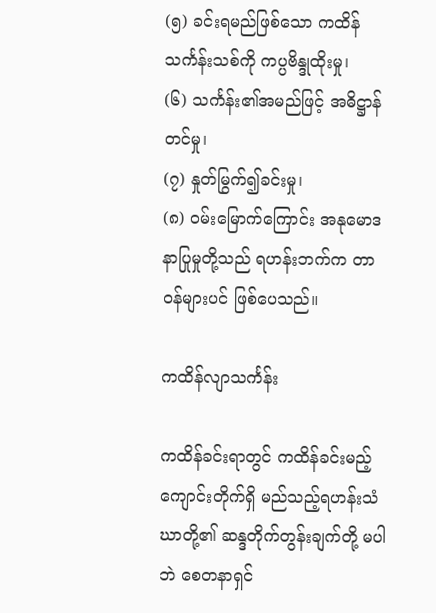(၅) ခင်းရမည်ဖြစ်သော ကထိန်သင်္ကန်းသစ်ကို ကပ္ပဗိန္ဒုထိုးမှု၊
(၆) သင်္ကန်း၏အမည်ဖြင့် အဓိဋ္ဌာန်တင်မှု၊
(၇) နှုတ်မြွက်၍ခင်းမှု၊
(၈) ဝမ်းမြောက်ကြောင်း အနုမောဒနာပြုမှုတို့သည် ရဟန်းဘက်က တာဝန်များပင် ဖြစ်ပေသည်။

ကထိန်လျာသင်္ကန်း

ကထိန်ခင်းရာတွင် ကထိန်ခင်းမည့်ကျောင်းတိုက်ရှိ မည်သည့်ရဟန်းသံဃာတို့၏ ဆန္ဒတိုက်တွန်းချက်တို့ မပါဘဲ စေတနာရှင်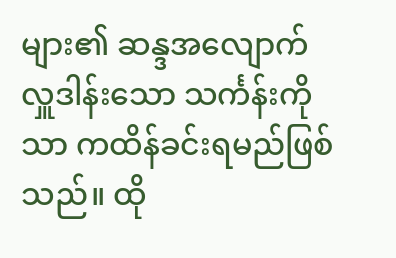များ၏ ဆန္ဒအလျောက် လှူဒါန်းသော သင်္ကန်းကိုသာ ကထိန်ခင်းရမည်ဖြစ်သည်။ ထို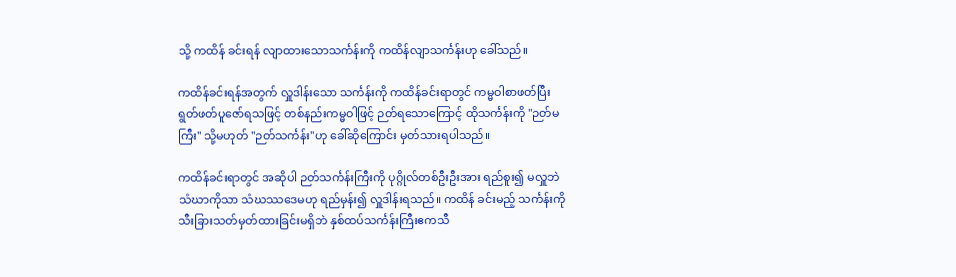သို့ ကထိန် ခင်းရန် လျာထားသောသင်္ကန်းကို ကထိန်လျာသင်္ကန်းဟု ခေါ်သည်။

ကထိန်ခင်းရန်အတွက် လှူဒါန်းသော သင်္ကန်းကို ကထိန်ခင်းရာတွင် ကမ္မဝါစာဖတ်ပြီး ရွတ်ဖတ်ပူဇော်ရသဖြင့် တစ်နည်းကမ္မဝါဖြင့် ဉတ်ရသောကြောင့် ထိုသင်္ကန်းကို "ဉတ်မကြီး" သို့မဟုတ် "ဉတ်သင်္ကန်း"ဟု ခေါ်ဆိုကြောင်း မှတ်သားရပါသည်။

ကထိန်ခင်းရာတွင် အဆိုပါ ဉတ်သင်္ကန်းကြီးကို ပုဂ္ဂိုလ်တစ်ဦးဦးအား ရည်စူး၍ မလှူဘဲ သံဃာကိုသာ သံဃဿဒေမဟု ရည်မှန်း၍ လှူဒါန်းရသည်။ ကထိန် ခင်းမည့် သင်္ကန်းကို သီးခြားသတ်မှတ်ထားခြင်းမရှိဘဲ နှစ်ထပ်သင်္ကန်းကြီးဧကသီ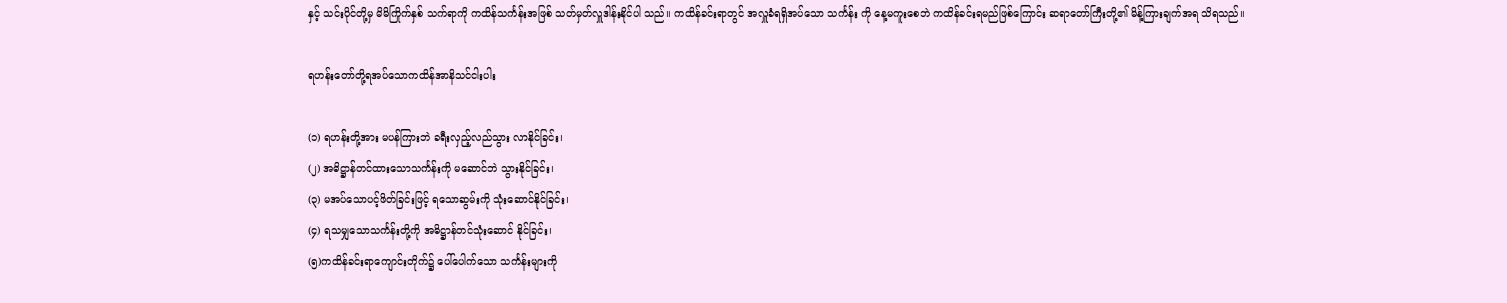နှင့် သင်းပိုင်တို့မှ မိမိကြိုက်နှစ် သက်ရာကို ကထိန်သင်္ကန်းအဖြစ် သတ်မှတ်လှူဒါန်းနိုင်ပါ သည်။ ကထိန်ခင်းရာတွင် အလှူခံရရှိအပ်သော သင်္ကန်း ကို နေ့မကူးစေဘဲ ကထိန်ခင်းရမည်ဖြစ်ကြောင်း ဆရာတော်ကြီးတို့၏ မိန့်ကြားချက်အရ သိရသည်။

ရဟန်းတော်တို့ရအပ်သောကထိန်အာနိသင်ငါးပါး

(၁) ရဟန်းတို့အား မပန်ကြားဘဲ ခရီးလှည့်လည်သွား လာနိုင်ခြင်း၊
(၂) အဓိဋ္ဌာန်တင်ထားသောသင်္ကန်းကို မဆောင်ဘဲ သွားနိုင်ခြင်း၊
(၃) မအပ်သောပင့်ဖိတ်ခြင်းဖြင့် ရသောဆွမ်းကို သုံးဆောင်နိုင်ခြင်း၊
(၄) ရသမျှသောသင်္ကန်းတို့ကို အဓိဋ္ဌာန်တင်သုံးဆောင် နိုင်ခြင်း၊
(၅)ကထိန်ခင်းရာကျောင်းတိုက်၌ ပေါ်ပေါက်သော သင်္ကန်းများကို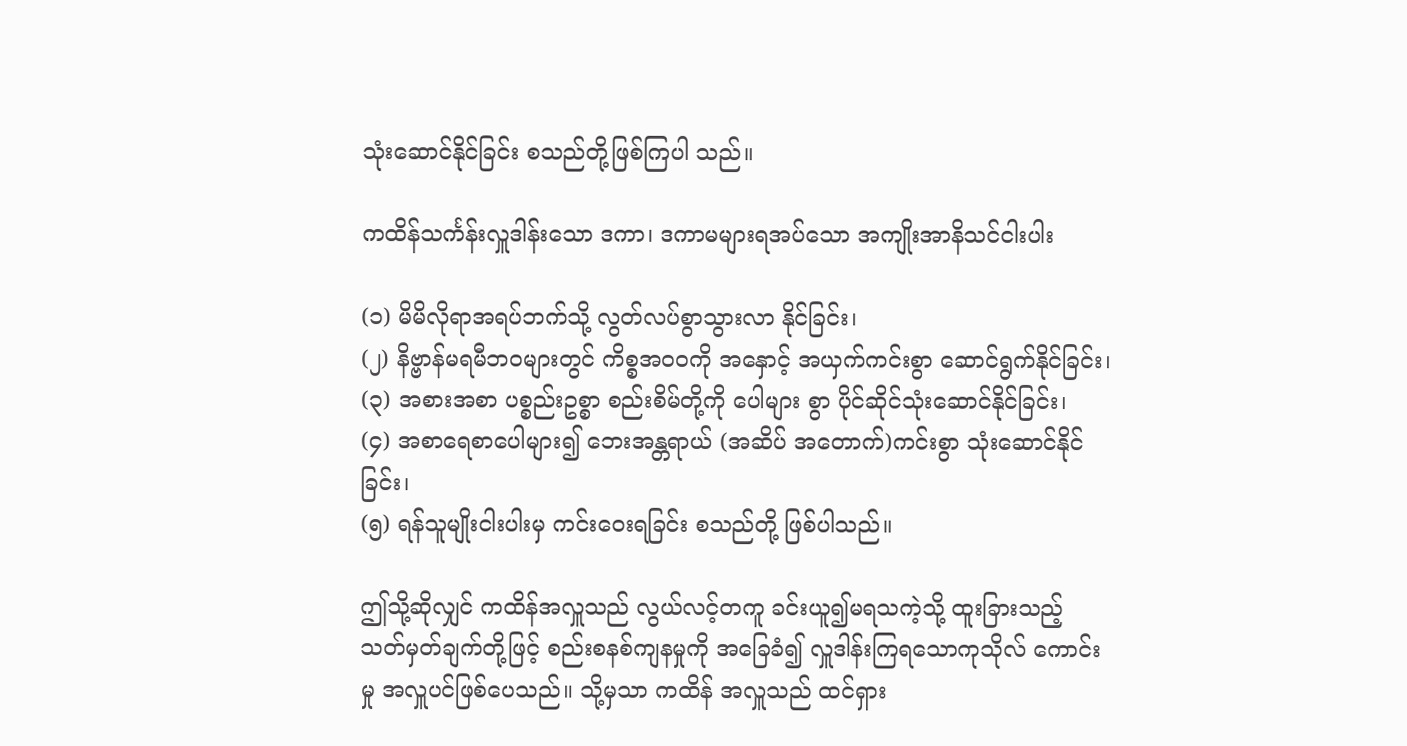သုံးဆောင်နိုင်ခြင်း စသည်တို့ဖြစ်ကြပါ သည်။

ကထိန်သင်္ကန်းလှူဒါန်းသော ဒကာ၊ ဒကာမများရအပ်သော အကျိုးအာနိသင်ငါးပါး

(၁) မိမိလိုရာအရပ်ဘက်သို့ လွတ်လပ်စွာသွားလာ နိုင်ခြင်း၊
(၂) နိဗ္ဗာန်မရမီဘဝများတွင် ကိစ္စအဝဝကို အနှောင့် အယှက်ကင်းစွာ ဆောင်ရွက်နိုင်ခြင်း၊
(၃) အစားအစာ ပစ္စည်းဥစ္စာ စည်းစိမ်တို့ကို ပေါများ စွာ ပိုင်ဆိုင်သုံးဆောင်နိုင်ခြင်း၊
(၄) အစာရေစာပေါများ၍ ဘေးအန္တရာယ် (အဆိပ် အတောက်)ကင်းစွာ သုံးဆောင်နိုင်ခြင်း၊
(၅) ရန်သူမျိုးငါးပါးမှ ကင်းဝေးရခြင်း စသည်တို့ ဖြစ်ပါသည်။

ဤသို့ဆိုလျှင် ကထိန်အလှူသည် လွယ်လင့်တကူ ခင်းယူ၍မရသကဲ့သို့ ထူးခြားသည့် သတ်မှတ်ချက်တို့ဖြင့် စည်းစနစ်ကျနမှုကို အခြေခံ၍ လှူဒါန်းကြရသောကုသိုလ် ကောင်းမှု အလှူပင်ဖြစ်ပေသည်။ သို့မှသာ ကထိန် အလှူသည် ထင်ရှား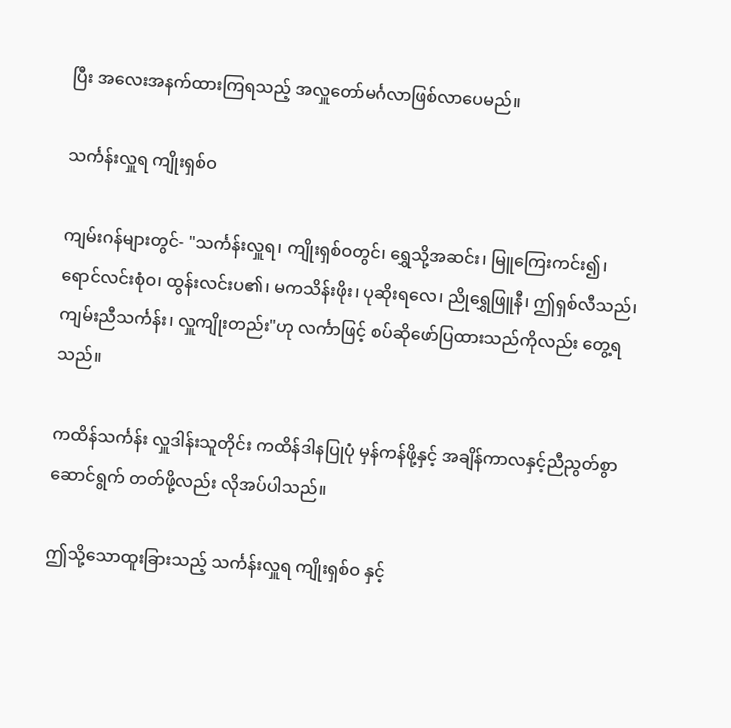ပြီး အလေးအနက်ထားကြရသည့် အလှူတော်မင်္ဂလာဖြစ်လာပေမည်။

သင်္ကန်းလှူရ ကျိုးရှစ်ဝ

ကျမ်းဂန်များတွင်- "သင်္ကန်းလှူရ၊ ကျိုးရှစ်ဝတွင်၊ ရွှေသို့အဆင်း၊ မြူကြေးကင်း၍၊ ရောင်လင်းစုံဝ၊ ထွန်းလင်းပ၏၊ မကသိန်းဖိုး၊ ပုဆိုးရလေ၊ ညိုရွှေဖြူနီ၊ ဤရှစ်လီသည်၊ ကျမ်းညီသင်္ကန်း၊ လှူကျိုးတည်း"ဟု လင်္ကာဖြင့် စပ်ဆိုဖော်ပြထားသည်ကိုလည်း တွေ့ရသည်။

ကထိန်သင်္ကန်း လှူဒါန်းသူတိုင်း ကထိန်ဒါနပြုပုံ မှန်ကန်ဖို့နှင့် အချိန်ကာလနှင့်ညီညွတ်စွာ ဆောင်ရွက် တတ်ဖို့လည်း လိုအပ်ပါသည်။

ဤသို့သောထူးခြားသည့် သင်္ကန်းလှူရ ကျိုးရှစ်ဝ နှင့်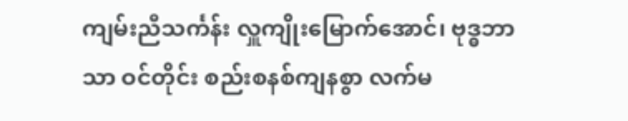ကျမ်းညီသင်္ကန်း လှူကျိုးမြောက်အောင်၊ ဗုဒ္ဓဘာသာ ဝင်တိုင်း စည်းစနစ်ကျနစွာ လက်မ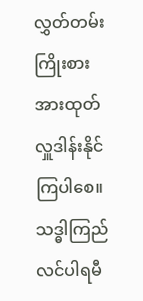လွှတ်တမ်း ကြိုးစား အားထုတ်လှူဒါန်းနိုင်ကြပါစေ။ သဒ္ဓါကြည်လင်ပါရမီ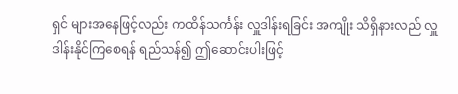ရှင် များအနေဖြင့်လည်း ကထိန်သင်္ကန်း လှူဒါန်းရခြင်း အကျိုး သိရှိနားလည် လှူဒါန်းနိုင်ကြစေရန် ရည်သန်၍ ဤဆောင်းပါးဖြင့်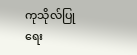ကုသိုလ်ပြု ရေး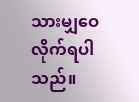သားမျှဝေလိုက်ရပါသည်။